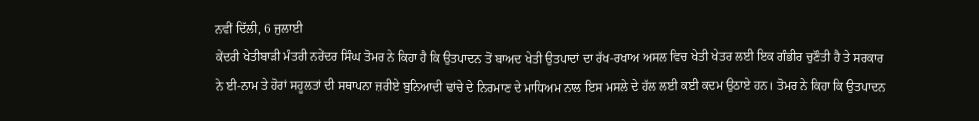ਨਵੀਂ ਦਿੱਲੀ, 6 ਜੁਲਾਈ
ਕੇਂਦਰੀ ਖੇਤੀਬਾੜੀ ਮੰਤਰੀ ਨਰੇਂਦਰ ਸਿੰਘ ਤੋਮਰ ਨੇ ਕਿਹਾ ਹੈ ਕਿ ਉਤਪਾਦਨ ਤੋਂ ਬਾਅਦ ਖੇਤੀ ਉਤਪਾਦਾਂ ਦਾ ਰੱਖ-ਰਖਾਅ ਅਸਲ ਵਿਚ ਖੇਤੀ ਖੇਤਰ ਲਈ ਇਕ ਗੰਭੀਰ ਚੁਣੌਤੀ ਹੈ ਤੇ ਸਰਕਾਰ ਨੇ ਈ-ਨਾਮ ਤੇ ਹੋਰਾਂ ਸਹੂਲਤਾਂ ਦੀ ਸਥਾਪਨਾ ਜ਼ਰੀਏ ਬੁਨਿਆਦੀ ਢਾਂਚੇ ਦੇ ਨਿਰਮਾਣ ਦੇ ਮਾਧਿਅਮ ਨਾਲ ਇਸ ਮਸਲੇ ਦੇ ਹੱਲ ਲਈ ਕਈ ਕਦਮ ਉਠਾਏ ਹਨ। ਤੋਮਰ ਨੇ ਕਿਹਾ ਕਿ ਉਤਪਾਦਨ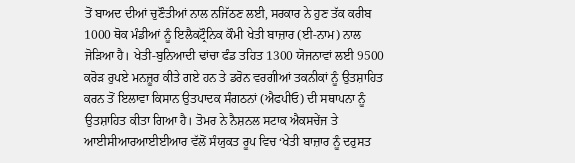ਤੋਂ ਬਾਅਦ ਦੀਆਂ ਚੁਣੌਤੀਆਂ ਨਾਲ ਨਜਿੱਠਣ ਲਈ, ਸਰਕਾਰ ਨੇ ਹੁਣ ਤੱਕ ਕਰੀਬ 1000 ਥੋਕ ਮੰਡੀਆਂ ਨੂੰ ਇਲੈਕਟ੍ਰੌਨਿਕ ਕੌਮੀ ਖੇਤੀ ਬਾਜ਼ਾਰ (ਈ-ਨਾਮ) ਨਾਲ ਜੋੜਿਆ ਹੈ। ਖੇਤੀ-ਬੁਨਿਆਦੀ ਢਾਂਚਾ ਫੰਡ ਤਹਿਤ 1300 ਯੋਜਨਾਵਾਂ ਲਈ 9500 ਕਰੋੜ ਰੁਪਏ ਮਨਜ਼ੂਰ ਕੀਤੇ ਗਏ ਹਨ ਤੇ ਡਰੋਨ ਵਰਗੀਆਂ ਤਕਨੀਕਾਂ ਨੂੰ ਉਤਸ਼ਾਹਿਤ ਕਰਨ ਤੋਂ ਇਲਾਵਾ ਕਿਸਾਨ ਉਤਪਾਦਕ ਸੰਗਠਨਾਂ (ਐਫਪੀਓ) ਦੀ ਸਥਾਪਨਾ ਨੂੰ ਉਤਸ਼ਾਹਿਤ ਕੀਤਾ ਗਿਆ ਹੈ। ਤੋਮਰ ਨੇ ਨੈਸ਼ਨਲ ਸਟਾਕ ਐਕਸਚੇਂਜ ਤੇ ਆਈਸੀਆਰਆਈਈਆਰ ਵੱਲੋਂ ਸੰਯੁਕਤ ਰੂਪ ਵਿਚ ‘ਖੇਤੀ ਬਾਜ਼ਾਰ ਨੂੰ ਦਰੁਸਤ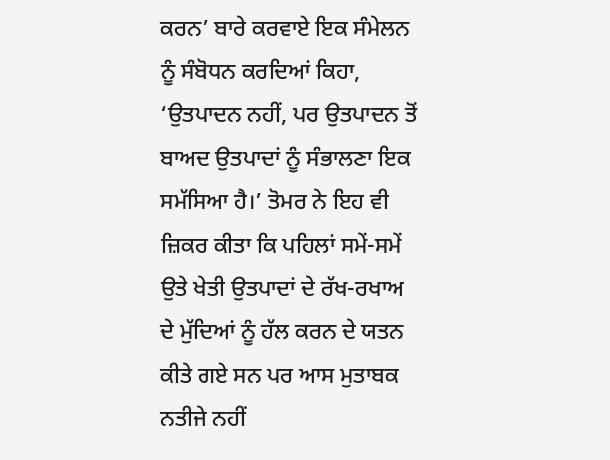ਕਰਨ’ ਬਾਰੇ ਕਰਵਾਏ ਇਕ ਸੰਮੇਲਨ ਨੂੰ ਸੰਬੋਧਨ ਕਰਦਿਆਂ ਕਿਹਾ, ‘ਉਤਪਾਦਨ ਨਹੀਂ, ਪਰ ਉਤਪਾਦਨ ਤੋਂ ਬਾਅਦ ਉਤਪਾਦਾਂ ਨੂੰ ਸੰਭਾਲਣਾ ਇਕ ਸਮੱਸਿਆ ਹੈ।’ ਤੋਮਰ ਨੇ ਇਹ ਵੀ ਜ਼ਿਕਰ ਕੀਤਾ ਕਿ ਪਹਿਲਾਂ ਸਮੇਂ-ਸਮੇਂ ਉਤੇ ਖੇਤੀ ਉਤਪਾਦਾਂ ਦੇ ਰੱਖ-ਰਖਾਅ ਦੇ ਮੁੱਦਿਆਂ ਨੂੰ ਹੱਲ ਕਰਨ ਦੇ ਯਤਨ ਕੀਤੇ ਗਏ ਸਨ ਪਰ ਆਸ ਮੁਤਾਬਕ ਨਤੀਜੇ ਨਹੀਂ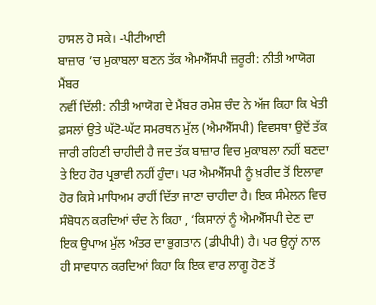ਹਾਸਲ ਹੋ ਸਕੇ। -ਪੀਟੀਆਈ
ਬਾਜ਼ਾਰ ’ਚ ਮੁਕਾਬਲਾ ਬਣਨ ਤੱਕ ਐਮਐੱਸਪੀ ਜ਼ਰੂਰੀ: ਨੀਤੀ ਆਯੋਗ ਮੈਂਬਰ
ਨਵੀਂ ਦਿੱਲੀ: ਨੀਤੀ ਆਯੋਗ ਦੇ ਮੈਂਬਰ ਰਮੇਸ਼ ਚੰਦ ਨੇ ਅੱਜ ਕਿਹਾ ਕਿ ਖੇਤੀ ਫ਼ਸਲਾਂ ਉਤੇ ਘੱਟੋ-ਘੱਟ ਸਮਰਥਨ ਮੁੱਲ (ਐਮਐੱਸਪੀ) ਵਿਵਸਥਾ ਉਦੋਂ ਤੱਕ ਜਾਰੀ ਰਹਿਣੀ ਚਾਹੀਦੀ ਹੈ ਜਦ ਤੱਕ ਬਾਜ਼ਾਰ ਵਿਚ ਮੁਕਾਬਲਾ ਨਹੀਂ ਬਣਦਾ ਤੇ ਇਹ ਹੋਰ ਪ੍ਰਭਾਵੀ ਨਹੀਂ ਹੁੰਦਾ। ਪਰ ਐਮਐੱਸਪੀ ਨੂੰ ਖ਼ਰੀਦ ਤੋਂ ਇਲਾਵਾ ਹੋਰ ਕਿਸੇ ਮਾਧਿਅਮ ਰਾਹੀਂ ਦਿੱਤਾ ਜਾਣਾ ਚਾਹੀਦਾ ਹੈ। ਇਕ ਸੰਮੇਲਨ ਵਿਚ ਸੰਬੋਧਨ ਕਰਦਿਆਂ ਚੰਦ ਨੇ ਕਿਹਾ , ‘ਕਿਸਾਨਾਂ ਨੂੰ ਐਮਐੱਸਪੀ ਦੇਣ ਦਾ ਇਕ ਉਪਾਅ ਮੁੱਲ ਅੰਤਰ ਦਾ ਭੁਗਤਾਨ (ਡੀਪੀਪੀ) ਹੈ। ਪਰ ਉਨ੍ਹਾਂ ਨਾਲ ਹੀ ਸਾਵਧਾਨ ਕਰਦਿਆਂ ਕਿਹਾ ਕਿ ਇਕ ਵਾਰ ਲਾਗੂ ਹੋਣ ਤੋਂ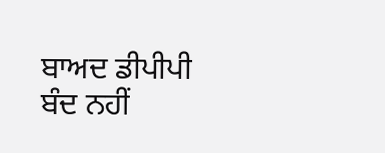ਬਾਅਦ ਡੀਪੀਪੀ ਬੰਦ ਨਹੀਂ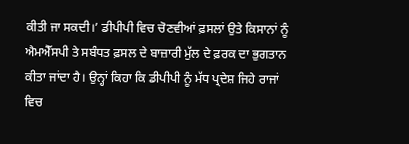ਕੀਤੀ ਜਾ ਸਕਦੀ।’ ਡੀਪੀਪੀ ਵਿਚ ਚੋਣਵੀਆਂ ਫ਼ਸਲਾਂ ਉਤੇ ਕਿਸਾਨਾਂ ਨੂੰ ਐਮਐੱਸਪੀ ਤੇ ਸਬੰਧਤ ਫ਼ਸਲ ਦੇ ਬਾਜ਼ਾਰੀ ਮੁੱਲ ਦੇ ਫ਼ਰਕ ਦਾ ਭੁਗਤਾਨ ਕੀਤਾ ਜਾਂਦਾ ਹੈ। ਉਨ੍ਹਾਂ ਕਿਹਾ ਕਿ ਡੀਪੀਪੀ ਨੂੰ ਮੱਧ ਪ੍ਰਦੇਸ਼ ਜਿਹੇ ਰਾਜਾਂ ਵਿਚ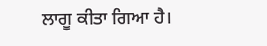ਲਾਗੂ ਕੀਤਾ ਗਿਆ ਹੈ।